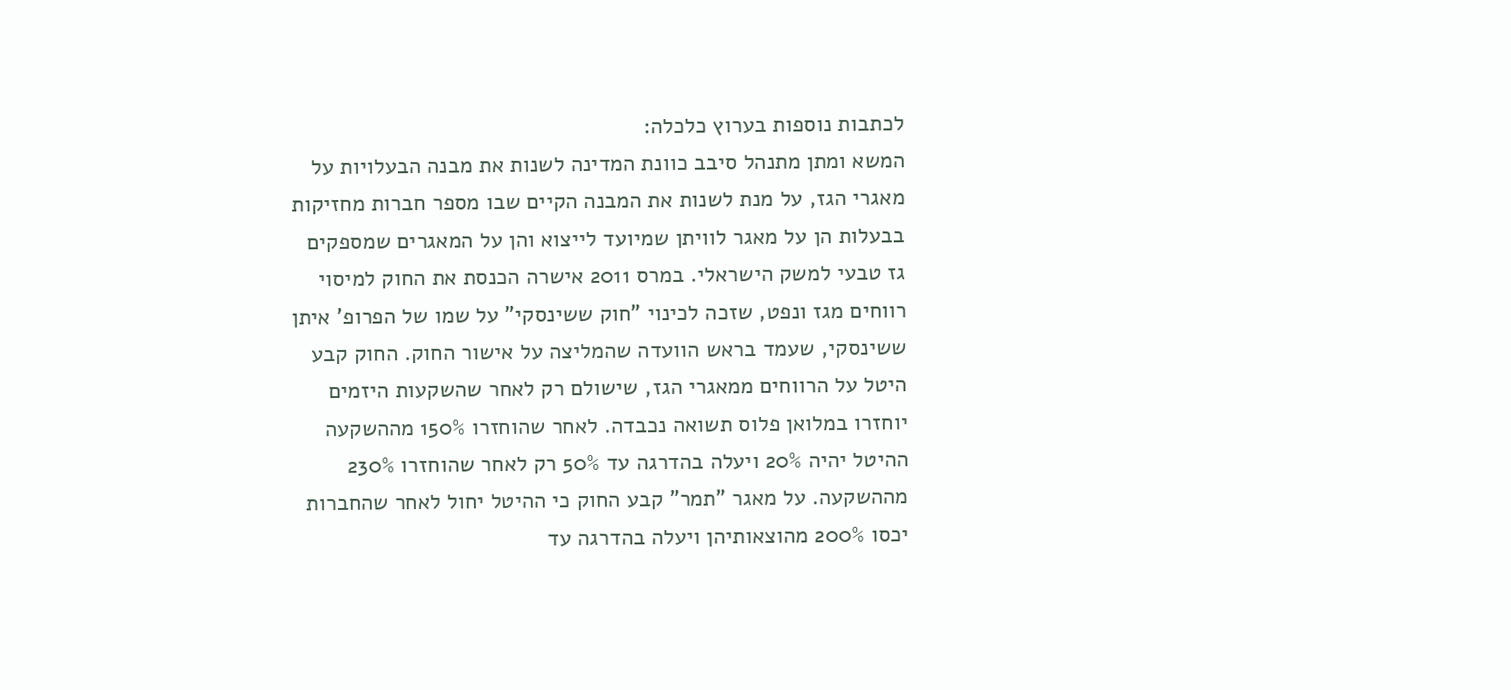לכתבות נוספות בערוץ כלכלה:
המשא ומתן מתנהל סיבב כוונת המדינה לשנות את מבנה הבעלויות על מאגרי הגז, על מנת לשנות את המבנה הקיים שבו מספר חברות מחזיקות בבעלות הן על מאגר לוויתן שמיועד לייצוא והן על המאגרים שמספקים גז טבעי למשק הישראלי. במרס 2011 אישרה הכנסת את החוק למיסוי רווחים מגז ונפט, שזכה לכינוי "חוק ששינסקי" על שמו של הפרופ' איתן ששינסקי, שעמד בראש הוועדה שהמליצה על אישור החוק. החוק קבע היטל על הרווחים ממאגרי הגז, שישולם רק לאחר שהשקעות היזמים יוחזרו במלואן פלוס תשואה נכבדה. לאחר שהוחזרו 150% מההשקעה ההיטל יהיה 20% ויעלה בהדרגה עד 50% רק לאחר שהוחזרו 230% מההשקעה. על מאגר "תמר" קבע החוק כי ההיטל יחול לאחר שהחברות יכסו 200% מהוצאותיהן ויעלה בהדרגה עד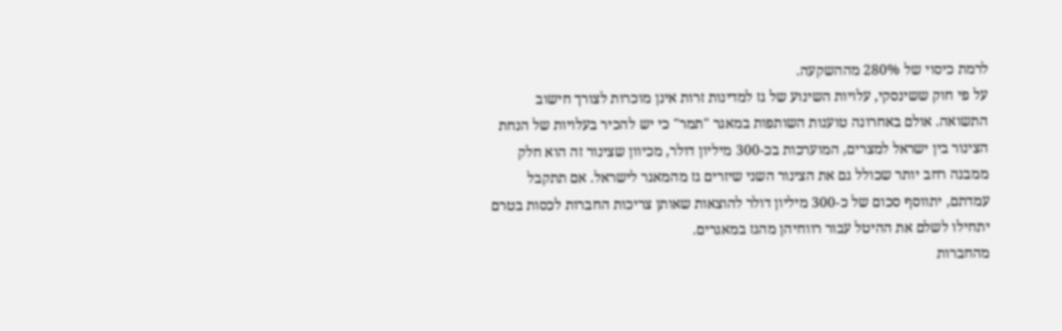לרמת כיסוי של 280% מההשקעה.
על פי חוק ששינסקי, עלויות השינוע של גז למדינות זרות אינן מוכרות לצורך חישוב התשואה. אולם באחרונה טוענות השותפות במאגר "תמר" כי יש להכיר בעלויות של הנחת הצינור בין ישראל למצרים, המוערכות בכ-300 מיליון דולר, מכיוון שצינור זה הוא חלק ממבנה רחב יותר שכולל גם את הצינור השני שיזרים גז מהמאגר לישראל. אם תתקבל עמדתם, יתווסף סכום של כ-300 מיליון דולר להוצאות שאותן צריכות החברות לכסות בטרם יתחילו לשלם את ההיטל עבור רווחיהן מהגז במאגרים.
מהחברות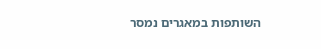השותפות במאגרים נמסר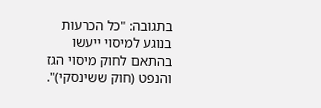בתגובה: "כל הכרעות בנוגע למיסוי ייעשו בהתאם לחוק מיסוי הגז והנפט (חוק ששינסקי)".